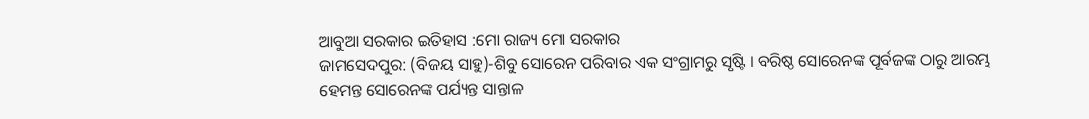ଆବୁଆ ସରକାର ଇତିହାସ :ମୋ ରାଜ୍ୟ ମୋ ସରକାର
ଜାମସେଦପୁର: (ବିଜୟ ସାହୁ)-ଶିବୁ ସୋରେନ ପରିବାର ଏକ ସଂଗ୍ରାମରୁ ସୃଷ୍ଟି । ବରିଷ୍ଠ ସୋରେନଙ୍କ ପୂର୍ବଜଙ୍କ ଠାରୁ ଆରମ୍ଭ
ହେମନ୍ତ ସୋରେନଙ୍କ ପର୍ଯ୍ୟନ୍ତ ସାନ୍ତାଳ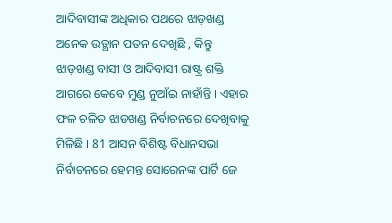ଆଦିବାସୀଙ୍କ ଅଧିକାର ପଥରେ ଝାଡ଼ଖଣ୍ଡ ଅନେକ ଉତ୍ଥାନ ପତନ ଦେଖିଛି , କିନ୍ତୁ ଝାଡ଼ଖଣ୍ଡ ବାସୀ ଓ ଆଦିବାସୀ ରାଷ୍ଟ୍ର ଶକ୍ତି ଆଗରେ କେବେ ମୁଣ୍ଡ ନୁଆଁଇ ନାହାଁନ୍ତି । ଏହାର ଫଳ ଚଳିତ ଝାଡଖଣ୍ଡ ନିର୍ବାଚନରେ ଦେଖିବାକୁ ମିଳିଛି । 81 ଆସନ ବିଶିଷ୍ଟ ବିଧାନସଭା ନିର୍ବାଚନରେ ହେମନ୍ତ ସୋରେନଙ୍କ ପାର୍ଟି ଜେ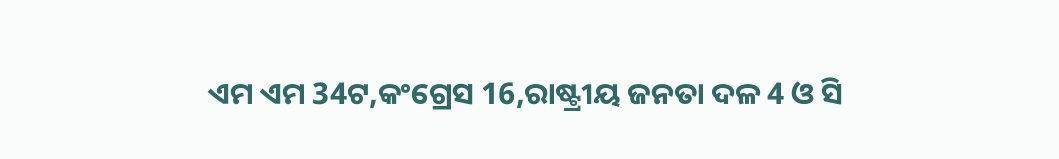ଏମ ଏମ 34ଟ,କଂଗ୍ରେସ 16,ରାଷ୍ଟ୍ରୀୟ ଜନତା ଦଳ 4 ଓ ସି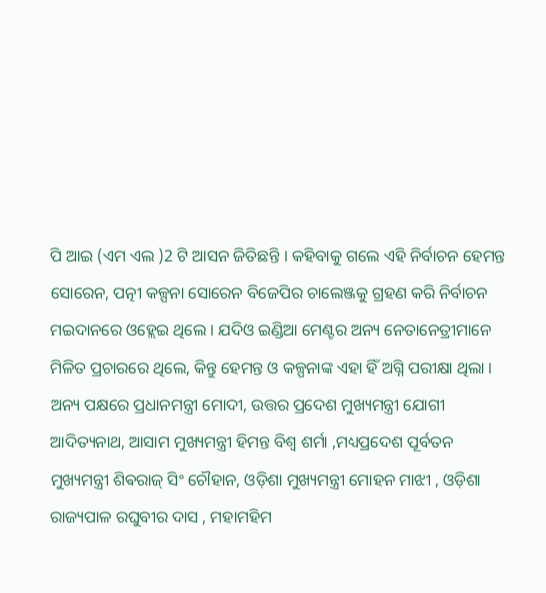ପି ଆଇ (ଏମ ଏଲ )2 ଟି ଆସନ ଜିତିଛନ୍ତି । କହିବାକୁ ଗଲେ ଏହି ନିର୍ବାଚନ ହେମନ୍ତ ସୋରେନ, ପତ୍ନୀ କଳ୍ପନା ସୋରେନ ବିଜେପିର ଚାଲେଞ୍ଜକୁ ଗ୍ରହଣ କରି ନିର୍ବାଚନ ମଇଦାନରେ ଓହ୍ଲେଇ ଥିଲେ । ଯଦିଓ ଇଣ୍ଡିଆ ମେଣ୍ଟର ଅନ୍ୟ ନେତାନେତ୍ରୀମାନେ ମିଳିତ ପ୍ରଚାରରେ ଥିଲେ, କିନ୍ତୁ ହେମନ୍ତ ଓ କଳ୍ପନାଙ୍କ ଏହା ହିଁ ଅଗ୍ନି ପରୀକ୍ଷା ଥିଲା ।
ଅନ୍ୟ ପକ୍ଷରେ ପ୍ରଧାନମନ୍ତ୍ରୀ ମୋଦୀ, ଉତ୍ତର ପ୍ରଦେଶ ମୁଖ୍ୟମନ୍ତ୍ରୀ ଯୋଗୀ ଆଦିତ୍ୟନାଥ, ଆସାମ ମୁଖ୍ୟମନ୍ତ୍ରୀ ହିମନ୍ତ ବିଶ୍ୱ ଶର୍ମା ,ମଧ୍ୟପ୍ରଦେଶ ପୂର୍ବତନ ମୁଖ୍ୟମନ୍ତ୍ରୀ ଶିଵରାଜ୍ ସିଂ ଚୌହାନ, ଓଡ଼ିଶା ମୁଖ୍ୟମନ୍ତ୍ରୀ ମୋହନ ମାଝୀ , ଓଡ଼ିଶା ରାଜ୍ୟପାଳ ରଘୁବୀର ଦାସ , ମହାମହିମ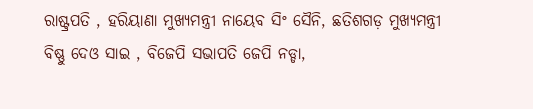ରାଷ୍ଟ୍ରପତି , ହରିୟାଣା ମୁଖ୍ୟମନ୍ତ୍ରୀ ନାୟେବ ସିଂ ସୈନି, ଛତିଶଗଡ଼ ମୁଖ୍ୟମନ୍ତ୍ରୀ ବିଷ୍ଣୁ ଦେଓ ସାଇ , ବିଜେପି ସଭାପତି ଜେପି ନଡ୍ଡା,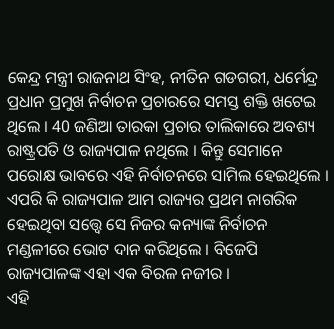କେନ୍ଦ୍ର ମନ୍ତ୍ରୀ ରାଜନାଥ ସିଂହ, ନୀତିନ ଗଡଗରୀ, ଧର୍ମେନ୍ଦ୍ର ପ୍ରଧାନ ପ୍ରମୁଖ ନିର୍ବାଚନ ପ୍ରଚାରରେ ସମସ୍ତ ଶକ୍ତି ଖଟେଇ ଥିଲେ । 40 ଜଣିଆ ତାରକା ପ୍ରଚାର ତାଲିକାରେ ଅବଶ୍ୟ ରାଷ୍ଟ୍ରପତି ଓ ରାଜ୍ୟପାଳ ନଥିଲେ । କିନ୍ତୁ ସେମାନେ ପରୋକ୍ଷ ଭାବରେ ଏହି ନିର୍ବାଚନରେ ସାମିଲ ହେଇଥିଲେ । ଏପରି କି ରାଜ୍ୟପାଳ ଆମ ରାଜ୍ୟର ପ୍ରଥମ ନାଗରିକ ହେଇଥିବା ସତ୍ତ୍ୱେ ସେ ନିଜର କନ୍ୟାଙ୍କ ନିର୍ବାଚନ ମଣ୍ଡଳୀରେ ଭୋଟ ଦାନ କରିଥିଲେ । ବିଜେପି ରାଜ୍ୟପାଳଙ୍କ ଏହା ଏକ ବିରଳ ନଜୀର ।
ଏହି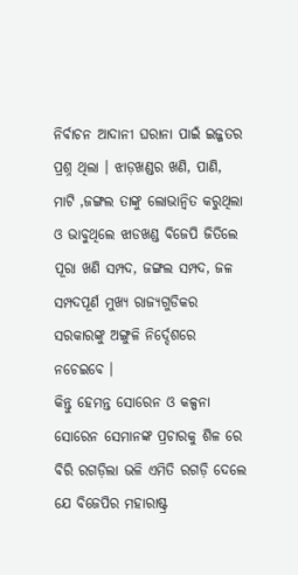ନିର୍ବାଚନ ଆଦାନୀ ଘରାନା ପାଇଁ ଇଜ୍ଜତର ପ୍ରଶ୍ନ ଥିଲା । ଝାଡ଼ଖଣ୍ଡର ଖଣି, ପାଣି, ମାଟି ,ଜଙ୍ଗଲ ତାଙ୍କୁ ଲୋଭାନ୍ବିତ କରୁଥିଲା ଓ ଭାବୁଥିଲେ ଝାଡଖଣ୍ଡ ବିଜେପି ଜିତିଲେ ପୂରା ଖଣି ସମ୍ପଦ, ଜଙ୍ଗଲ ସମ୍ପଦ, ଜଳ ସମ୍ପଦପୂର୍ଣ ମୁଖ୍ୟ ରାଜ୍ୟଗୁଡିକର ସରକାରଙ୍କୁ ଅଙ୍ଗୁଳି ନିର୍ଦ୍ଦେଶରେ ନଚେଇବେ ।
କିନ୍ତୁ ହେମନ୍ତ ସୋରେନ ଓ କଳ୍ପନା ସୋରେନ ସେମାନଙ୍କ ପ୍ରଚାରକୁ ଶିଳ ରେ ବିରି ରଗଡ଼ିଲା ଭଳି ଏମିତି ରଗଡ଼ି ଦେଲେ ଯେ ବିଜେପିର ମହାରାଷ୍ଟ୍ର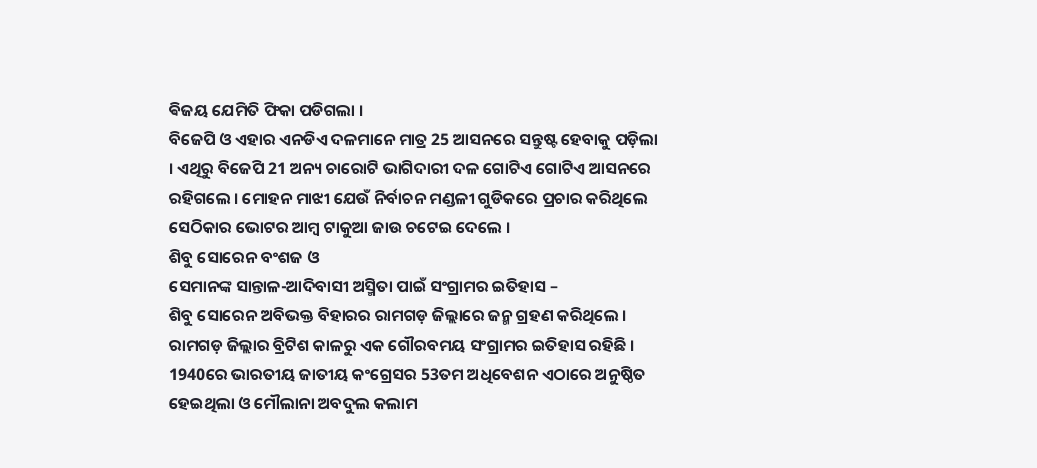ଵିଜୟ ଯେମିତି ଫିକା ପଡିଗଲା ।
ବିଜେପି ଓ ଏହାର ଏନଡିଏ ଦଳମାନେ ମାତ୍ର 25 ଆସନରେ ସନ୍ତୁଷ୍ଟ ହେବାକୁ ପଡ଼ିଲା । ଏଥିରୁ ବିଜେପି 21 ଅନ୍ୟ ଚାରୋଟି ଭାଗିଦାରୀ ଦଳ ଗୋଟିଏ ଗୋଟିଏ ଆସନରେ ରହିଗଲେ । ମୋହନ ମାଝୀ ଯେଉଁ ନିର୍ବାଚନ ମଣ୍ଡଳୀ ଗୁଡିକରେ ପ୍ରଚାର କରିଥିଲେ ସେଠିକାର ଭୋଟର ଆମ୍ବ ଟାକୁଆ ଜାଉ ଚଟେଇ ଦେଲେ ।
ଶିବୁ ସୋରେନ ବଂଶଜ ଓ
ସେମାନଙ୍କ ସାନ୍ତାଳ-ଆଦିବାସୀ ଅସ୍ମିତା ପାଇଁ ସଂଗ୍ରାମର ଇତିହାସ –
ଶିବୁ ସୋରେନ ଅବିଭକ୍ତ ବିହାରର ରାମଗଡ଼ ଜିଲ୍ଲାରେ ଜନ୍ମ ଗ୍ରହଣ କରିଥିଲେ ।
ରାମଗଡ଼ ଜିଲ୍ଲାର ବ୍ରିଟିଶ କାଳରୁ ଏକ ଗୌରବମୟ ସଂଗ୍ରାମର ଇତିହାସ ରହିଛି ।
1940ରେ ଭାରତୀୟ ଜାତୀୟ କଂଗ୍ରେସର 53ତମ ଅଧିବେଶନ ଏଠାରେ ଅନୁଷ୍ଠିତ ହେଇଥିଲା ଓ ମୌଲାନା ଅବଦୁଲ କଲାମ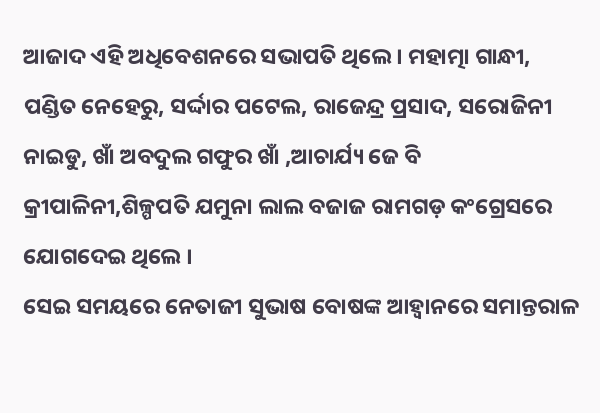ଆଜାଦ ଏହି ଅଧିବେଶନରେ ସଭାପତି ଥିଲେ । ମହାତ୍ମା ଗାନ୍ଧୀ, ପଣ୍ଡିତ ନେହେରୁ, ସର୍ଦ୍ଦାର ପଟେଲ, ରାଜେନ୍ଦ୍ର ପ୍ରସାଦ, ସରୋଜିନୀ ନାଇଡୁ, ଖାଁ ଅବଦୁଲ ଗଫୁର ଖାଁ ,ଆଚାର୍ଯ୍ୟ ଜେ ବି କ୍ରୀପାଳିନୀ,ଶିଳ୍ପପତି ଯମୁନା ଲାଲ ବଜାଜ ରାମଗଡ଼ କଂଗ୍ରେସରେ ଯୋଗଦେଇ ଥିଲେ ।
ସେଇ ସମୟରେ ନେତାଜୀ ସୁଭାଷ ବୋଷଙ୍କ ଆହ୍ୱାନରେ ସମାନ୍ତରାଳ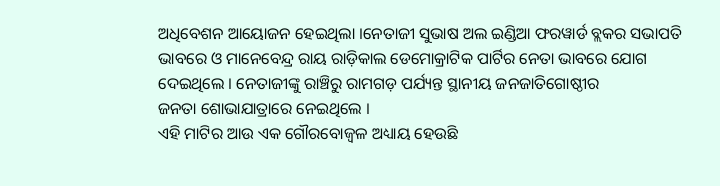ଅଧିବେଶନ ଆୟୋଜନ ହେଇଥିଲା ।ନେତାଜୀ ସୁଭାଷ ଅଲ ଇଣ୍ଡିଆ ଫରୱାର୍ଡ ବ୍ଲକର ସଭାପତି ଭାବରେ ଓ ମାନେବେନ୍ଦ୍ର ରାୟ ରାଡ଼ିକାଲ ଡେମୋକ୍ରାଟିକ ପାର୍ଟିର ନେତା ଭାବରେ ଯୋଗ ଦେଇଥିଲେ । ନେତାଜୀଙ୍କୁ ରାଞ୍ଚିରୁ ରାମଗଡ଼ ପର୍ଯ୍ୟନ୍ତ ସ୍ଥାନୀୟ ଜନଜାତିଗୋଷ୍ଠୀର
ଜନତା ଶୋଭାଯାତ୍ରାରେ ନେଇଥିଲେ ।
ଏହି ମାଟିର ଆଉ ଏକ ଗୌରବୋଜ୍ବଳ ଅଧ୍ୟାୟ ହେଉଛି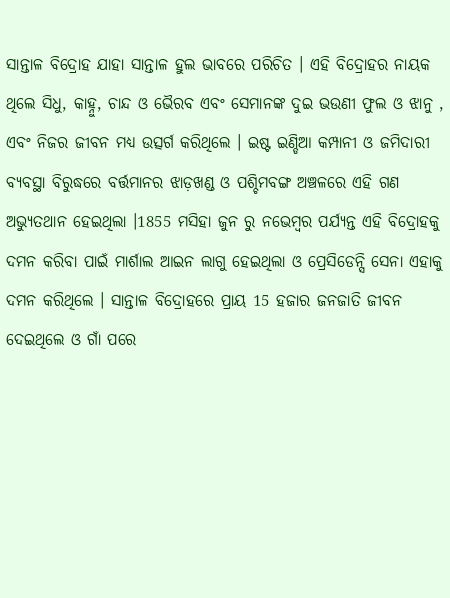ସାନ୍ତାଳ ବିଦ୍ରୋହ ଯାହା ସାନ୍ତାଳ ହୁଲ ଭାବରେ ପରିଚିତ । ଏହି ବିଦ୍ରୋହର ନାୟକ ଥିଲେ ସିଧୁ, କାହ୍ନୁ, ଚାନ୍ଦ ଓ ଭୈରବ ଏବଂ ସେମାନଙ୍କ ଦୁଇ ଭଉଣୀ ଫୁଲ ଓ ଝାନୁ , ଏବଂ ନିଜର ଜୀବନ ମଧ୍ୟ ଉତ୍ସର୍ଗ କରିଥିଲେ । ଇଷ୍ଟ ଇଣ୍ଡିଆ କମ୍ପାନୀ ଓ ଜମିଦାରୀ ବ୍ୟବସ୍ଥା ବିରୁଦ୍ଧରେ ବର୍ତ୍ତମାନର ଝାଡ଼ଖଣ୍ଡ ଓ ପଶ୍ଚିମବଙ୍ଗ ଅଞ୍ଚଳରେ ଏହି ଗଣ ଅଭ୍ୟୁତଥାନ ହେଇଥିଲା ।1855 ମସିହା ଜୁନ ରୁ ନଭେମ୍ବର ପର୍ଯ୍ୟନ୍ତ ଏହି ବିଦ୍ରୋହକୁ ଦମନ କରିବା ପାଇଁ ମାର୍ଶାଲ ଆଇନ ଲାଗୁ ହେଇଥିଲା ଓ ପ୍ରେସିଡେନ୍ସି ସେନା ଏହାକୁ ଦମନ କରିଥିଲେ । ସାନ୍ତାଳ ବିଦ୍ରୋହରେ ପ୍ରାୟ 15 ହଜାର ଜନଜାତି ଜୀବନ ଦେଇଥିଲେ ଓ ଗାଁ ପରେ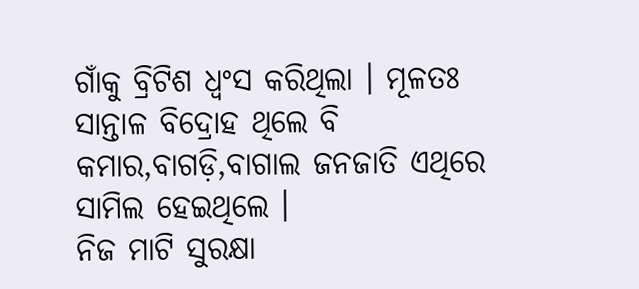ଗାଁକୁ ବ୍ରିଟିଶ ଧ୍ଵଂସ କରିଥିଲା । ମୂଳତଃ ସାନ୍ତାଳ ବିଦ୍ରୋହ ଥିଲେ ବି କମାର,ବାଗଡ଼ି,ବାଗାଲ ଜନଜାତି ଏଥିରେ ସାମିଲ ହେଇଥିଲେ ।
ନିଜ ମାଟି ସୁରକ୍ଷା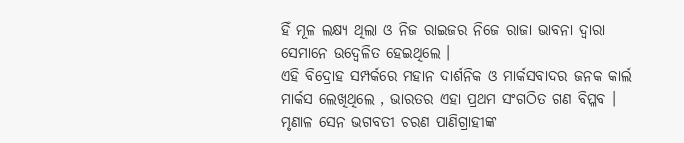ହିଁ ମୂଳ ଲକ୍ଷ୍ୟ ଥିଲା ଓ ନିଜ ରାଇଜର ନିଜେ ରାଜା ଭାବନା ଦ୍ୱାରା ସେମାନେ ଉଦ୍ବେଳିତ ହେଇଥିଲେ ।
ଏହି ବିଦ୍ରୋହ ସମ୍ପର୍କରେ ମହାନ ଦାର୍ଶନିକ ଓ ମାର୍କସବାଦର ଜନକ କାର୍ଲ ମାର୍କସ ଲେଖିଥିଲେ , ଭାରତର ଏହା ପ୍ରଥମ ସଂଗଠିତ ଗଣ ବିପ୍ଳବ ।
ମୃଣାଳ ସେନ ଭଗବତୀ ଚରଣ ପାଣିଗ୍ରାହୀଙ୍କ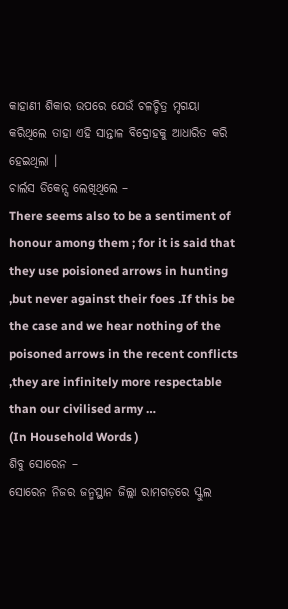କାହାଣୀ ଶିକାର ଉପରେ ଯେଉଁ ଚଳଚ୍ଚିତ୍ର ମୃଗୟା କରିଥିଲେ ତାହା ଏହି ସାନ୍ତାଳ ବିଦ୍ରୋହକୁ ଆଧାରିତ କରି ହେଇଥିଲା ।
ଚାର୍ଲସ ଡିକେନ୍ସ ଲେଖିଥିଲେ –
There seems also to be a sentiment of honour among them ; for it is said that they use poisioned arrows in hunting ,but never against their foes .If this be the case and we hear nothing of the poisoned arrows in the recent conflicts ,they are infinitely more respectable than our civilised army …
(In Household Words )
ଶିବୁ ସୋରେନ –
ସୋରେନ ନିଜର ଜନ୍ମସ୍ଥାନ ଜିଲ୍ଲା ରାମଗଡ଼ରେ ସ୍କୁଲ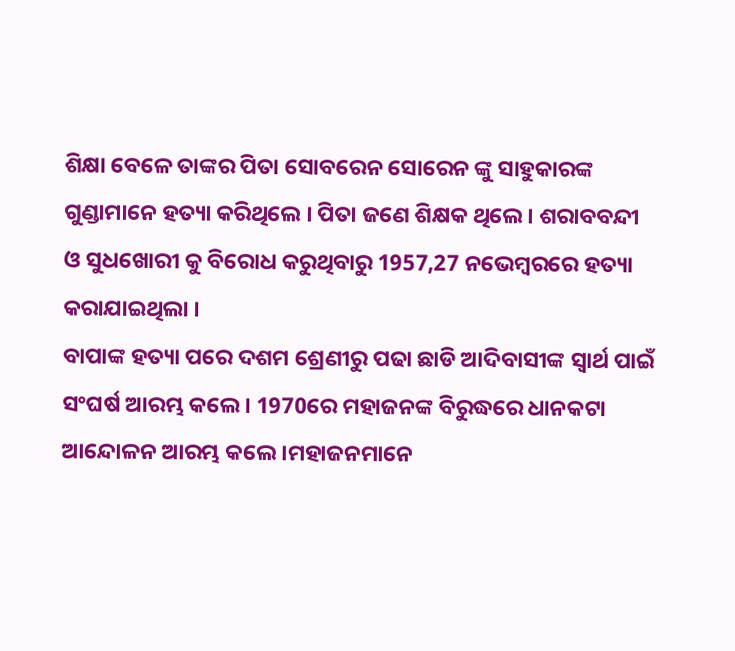ଶିକ୍ଷା ବେଳେ ତାଙ୍କର ପିତା ସୋବରେନ ସୋରେନ ଙ୍କୁ ସାହୁକାରଙ୍କ ଗୁଣ୍ଡାମାନେ ହତ୍ୟା କରିଥିଲେ । ପିତା ଜଣେ ଶିକ୍ଷକ ଥିଲେ । ଶରାବବନ୍ଦୀ ଓ ସୁଧଖୋରୀ କୁ ବିରୋଧ କରୁଥିବାରୁ 1957,27 ନଭେମ୍ବରରେ ହତ୍ୟା କରାଯାଇଥିଲା ।
ବାପାଙ୍କ ହତ୍ୟା ପରେ ଦଶମ ଶ୍ରେଣୀରୁ ପଢା ଛାଡି ଆଦିବାସୀଙ୍କ ସ୍ୱାର୍ଥ ପାଇଁ ସଂଘର୍ଷ ଆରମ୍ଭ କଲେ । 1970ରେ ମହାଜନଙ୍କ ବିରୁଦ୍ଧରେ ଧାନକଟା ଆନ୍ଦୋଳନ ଆରମ୍ଭ କଲେ ।ମହାଜନମାନେ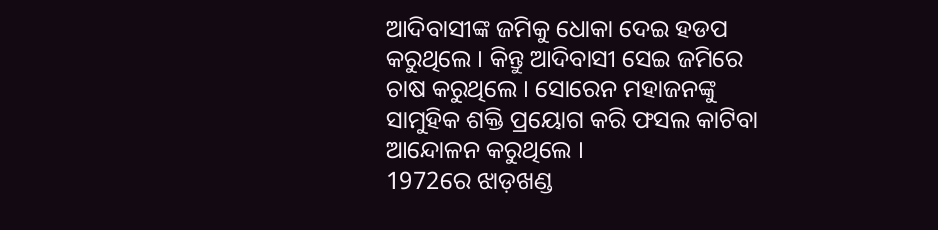ଆଦିବାସୀଙ୍କ ଜମିକୁ ଧୋକା ଦେଇ ହଡପ କରୁଥିଲେ । କିନ୍ତୁ ଆଦିବାସୀ ସେଇ ଜମିରେ ଚାଷ କରୁଥିଲେ । ସୋରେନ ମହାଜନଙ୍କୁ ସାମୁହିକ ଶକ୍ତି ପ୍ରୟୋଗ କରି ଫସଲ କାଟିବା ଆନ୍ଦୋଳନ କରୁଥିଲେ ।
1972ରେ ଝାଡ଼ଖଣ୍ଡ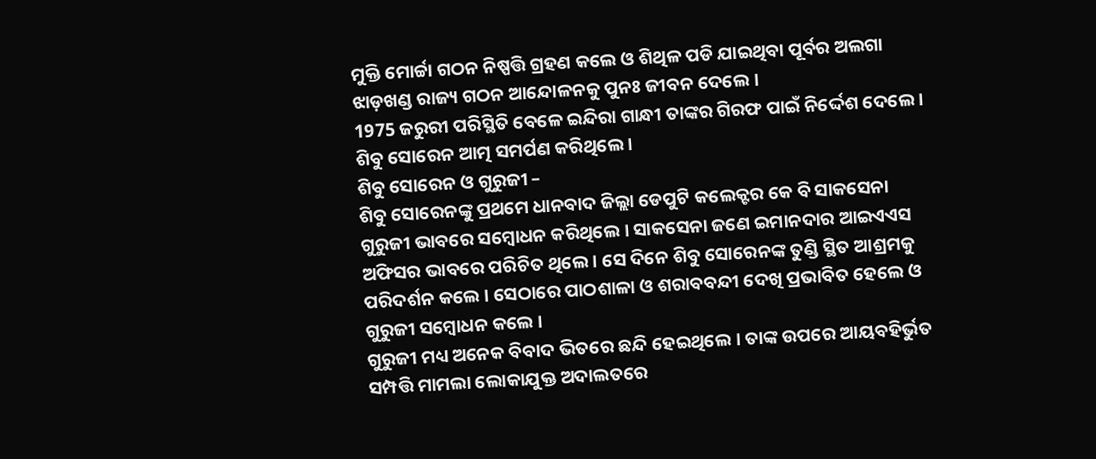ମୁକ୍ତି ମୋର୍ଚ୍ଚା ଗଠନ ନିଷ୍ପତ୍ତି ଗ୍ରହଣ କଲେ ଓ ଶିଥିଳ ପଡି ଯାଇଥିବା ପୂର୍ବର ଅଲଗା ଝାଡ଼ଖଣ୍ଡ ରାଜ୍ୟ ଗଠନ ଆନ୍ଦୋଳନକୁ ପୁନଃ ଜୀବନ ଦେଲେ ।
1975 ଜରୁରୀ ପରିସ୍ଥିତି ବେଳେ ଇନ୍ଦିରା ଗାନ୍ଧୀ ତାଙ୍କର ଗିରଫ ପାଇଁ ନିର୍ଦ୍ଦେଶ ଦେଲେ । ଶିବୁ ସୋରେନ ଆତ୍ମ ସମର୍ପଣ କରିଥିଲେ ।
ଶିବୁ ସୋରେନ ଓ ଗୁରୁଜୀ –
ଶିବୁ ସୋରେନଙ୍କୁ ପ୍ରଥମେ ଧାନବାଦ ଜିଲ୍ଲା ଡେପୁଟି କଲେକ୍ଟର କେ ବି ସାକସେନା ଗୁରୁଜୀ ଭାବରେ ସମ୍ବୋଧନ କରିଥିଲେ । ସାକସେନା ଜଣେ ଇମାନଦାର ଆଇଏଏସ ଅଫିସର ଭାବରେ ପରିଚିତ ଥିଲେ । ସେ ଦିନେ ଶିବୁ ସୋରେନଙ୍କ ତୁଣ୍ଡି ସ୍ଥିତ ଆଶ୍ରମକୁ ପରିଦର୍ଶନ କଲେ । ସେଠାରେ ପାଠଶାଳା ଓ ଶରାବବନ୍ଦୀ ଦେଖି ପ୍ରଭାବିତ ହେଲେ ଓ ଗୁରୁଜୀ ସମ୍ବୋଧନ କଲେ ।
ଗୁରୁଜୀ ମଧ୍ୟ ଅନେକ ବିବାଦ ଭିତରେ ଛନ୍ଦି ହେଇଥିଲେ । ତାଙ୍କ ଉପରେ ଆୟବହିର୍ଭୁତ ସମ୍ପତ୍ତି ମାମଲା ଲୋକାଯୁକ୍ତ ଅଦାଲତରେ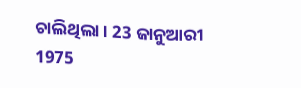ଚାଲିଥିଲା । 23 ଜାନୁଆରୀ 1975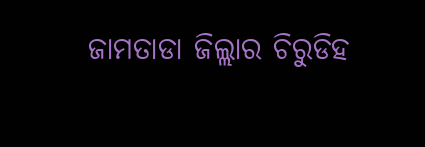ଜାମତାଡା ଜିଲ୍ଲାର ଚିରୁଡିହ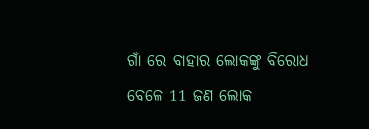ଗାଁ ରେ ବାହାର ଲୋକଙ୍କୁ ବିରୋଧ ବେଳେ 11 ଜଣ ଲୋକ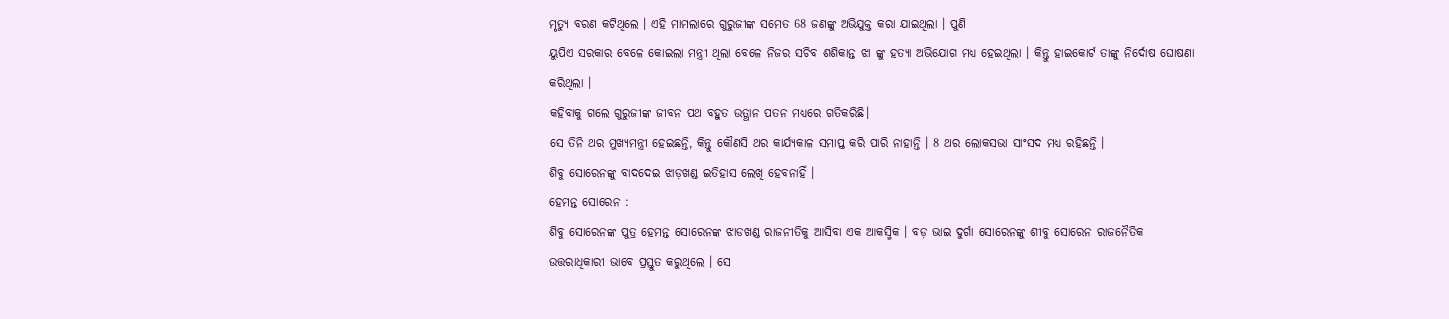ମୃତ୍ୟୁ ବରଣ କଟିଥିଲେ । ଏହି ମାମଲାରେ ଗୁରୁଜୀଙ୍କ ସମେତ 68 ଜଣଙ୍କୁ ଅଭିଯୁକ୍ତ କରା ଯାଇଥିଲା । ପୁଣି
ୟୁପିଏ ସରକାର ବେଳେ କୋଇଲା ମନ୍ତ୍ରୀ ଥିଲା ବେଳେ ନିଜର ସଚିବ ଶଶିକାନ୍ତ ଝା ଙ୍କୁ ହତ୍ୟା ଅଭିଯୋଗ ମଧ୍ୟ ହେଇଥିଲା । କିନ୍ତୁ ହାଇକୋର୍ଟ ତାଙ୍କୁ ନିର୍ଦୋଷ ଘୋଷଣା କରିଥିଲା ।
କହିବାକୁ ଗଲେ ଗୁରୁଜୀଙ୍କ ଜୀବନ ପଥ ବହୁତ ଉତ୍ଥାନ ପତନ ମଧ୍ୟରେ ଗତିକରିଛି।
ସେ ତିନି ଥର ମୁଖ୍ୟମନ୍ତ୍ରୀ ହେଇଛନ୍ତି, କିନ୍ତୁ କୌଣସି ଥର କାର୍ଯ୍ୟକାଳ ସମାପ୍ତ କରି ପାରି ନାହାନ୍ତି । 8 ଥର ଲୋକସଭା ସାଂସଦ ମଧ୍ୟ ରହିଛନ୍ତି ।
ଶିବୁ ସୋରେନଙ୍କୁ ବାଦଦେଇ ଝାଡ଼ଖଣ୍ଡ ଇତିହାସ ଲେଖି ହେବନାହିଁ ।
ହେମନ୍ତ ସୋରେନ :
ଶିବୁ ସୋରେନଙ୍କ ପୁତ୍ର ହେମନ୍ତ ସୋରେନଙ୍କ ଝାଡଖଣ୍ଡ ରାଜନୀତିକୁ ଆସିବା ଏକ ଆକସ୍ମିକ । ବଡ଼ ଭାଇ ଦୁର୍ଗା ସୋରେନଙ୍କୁ ଶୀବୁ ସୋରେନ ରାଜନୈତିକ ଉତ୍ତରାଧିକାରୀ ଭାବେ ପ୍ରସ୍ତୁତ କରୁଥିଲେ । ସେ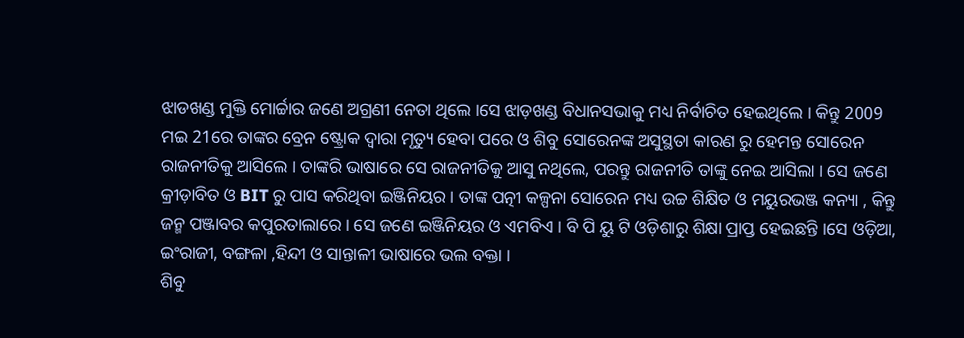ଝାଡଖଣ୍ଡ ମୁକ୍ତି ମୋର୍ଚ୍ଚାର ଜଣେ ଅଗ୍ରଣୀ ନେତା ଥିଲେ ।ସେ ଝାଡ଼ଖଣ୍ଡ ବିଧାନସଭାକୁ ମଧ୍ୟ ନିର୍ବାଚିତ ହେଇଥିଲେ । କିନ୍ତୁ 2009 ମଇ 21ରେ ତାଙ୍କର ବ୍ରେନ ଷ୍ଟ୍ରୋକ ଦ୍ୱାରା ମୃତ୍ୟୁ ହେବା ପରେ ଓ ଶିବୁ ସୋରେନଙ୍କ ଅସୁସ୍ଥତା କାରଣ ରୁ ହେମନ୍ତ ସୋରେନ ରାଜନୀତିକୁ ଆସିଲେ । ତାଙ୍କରି ଭାଷାରେ ସେ ରାଜନୀତିକୁ ଆସୁ ନଥିଲେ, ପରନ୍ତୁ ରାଜନୀତି ତାଙ୍କୁ ନେଇ ଆସିଲା । ସେ ଜଣେ କ୍ରୀଡ଼ାବିତ ଓ BIT ରୁ ପାସ କରିଥିବା ଇଞ୍ଜିନିୟର । ତାଙ୍କ ପତ୍ନୀ କଳ୍ପନା ସୋରେନ ମଧ୍ୟ ଉଚ୍ଚ ଶିକ୍ଷିତ ଓ ମୟୁରଭଞ୍ଜ କନ୍ୟା , କିନ୍ତୁ ଜନ୍ମ ପଞ୍ଜାବର କପୁରତାଲାରେ । ସେ ଜଣେ ଇଞ୍ଜିନିୟର ଓ ଏମବିଏ । ବି ପି ୟୁ ଟି ଓଡ଼ିଶାରୁ ଶିକ୍ଷା ପ୍ରାପ୍ତ ହେଇଛନ୍ତି ।ସେ ଓଡ଼ିଆ, ଇଂରାଜୀ, ବଙ୍ଗଳା ,ହିନ୍ଦୀ ଓ ସାନ୍ତାଳୀ ଭାଷାରେ ଭଲ ବକ୍ତା ।
ଶିବୁ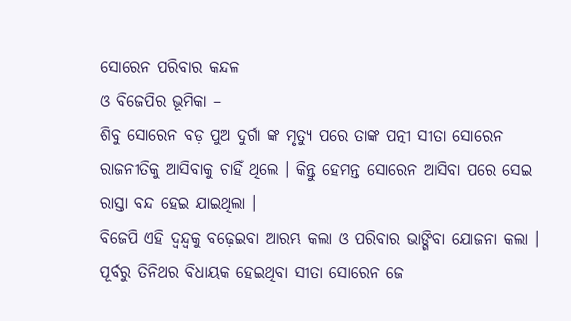ସୋରେନ ପରିବାର କନ୍ଦଳ
ଓ ବିଜେପିର ଭୂମିକା –
ଶିବୁ ସୋରେନ ବଡ଼ ପୁଅ ଦୁର୍ଗା ଙ୍କ ମୃତ୍ୟୁ ପରେ ତାଙ୍କ ପତ୍ନୀ ସୀତା ସୋରେନ ରାଜନୀତିକୁ ଆସିବାକୁ ଚାହିଁ ଥିଲେ । କିନ୍ତୁ ହେମନ୍ତ ସୋରେନ ଆସିବା ପରେ ସେଇ ରାସ୍ତା ବନ୍ଦ ହେଇ ଯାଇଥିଲା ।
ବିଜେପି ଏହି ଦ୍ୱନ୍ଦ୍ୱକୁ ବଢ଼େଇବା ଆରମ୍ଭ କଲା ଓ ପରିବାର ଭାଙ୍ଗିବା ଯୋଜନା କଲା । ପୂର୍ବରୁ ତିନିଥର ବିଧାୟକ ହେଇଥିବା ସୀତା ସୋରେନ ଜେ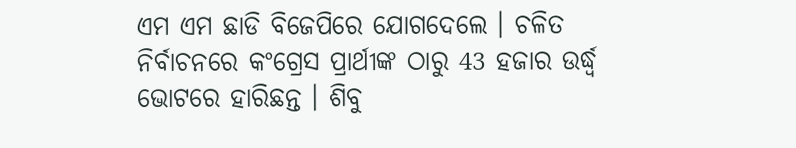ଏମ ଏମ ଛାଡି ବିଜେପିରେ ଯୋଗଦେଲେ । ଚଳିତ ନିର୍ବାଚନରେ କଂଗ୍ରେସ ପ୍ରାର୍ଥୀଙ୍କ ଠାରୁ 43 ହଜାର ଉର୍ଦ୍ଧ୍ବ ଭୋଟରେ ହାରିଛନ୍ତ । ଶିବୁ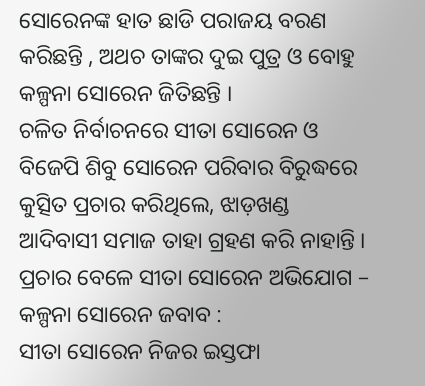ସୋରେନଙ୍କ ହାତ ଛାଡି ପରାଜୟ ବରଣ କରିଛନ୍ତି , ଅଥଚ ତାଙ୍କର ଦୁଇ ପୁତ୍ର ଓ ବୋହୁ କଳ୍ପନା ସୋରେନ ଜିତିଛନ୍ତି ।
ଚଳିତ ନିର୍ବାଚନରେ ସୀତା ସୋରେନ ଓ ବିଜେପି ଶିବୁ ସୋରେନ ପରିବାର ବିରୁଦ୍ଧରେ କୁତ୍ସିତ ପ୍ରଚାର କରିଥିଲେ, ଝାଡ଼ଖଣ୍ଡ ଆଦିବାସୀ ସମାଜ ତାହା ଗ୍ରହଣ କରି ନାହାନ୍ତି ।
ପ୍ରଚାର ବେଳେ ସୀତା ସୋରେନ ଅଭିଯୋଗ – କଳ୍ପନା ସୋରେନ ଜବାବ :
ସୀତା ସୋରେନ ନିଜର ଇସ୍ତଫା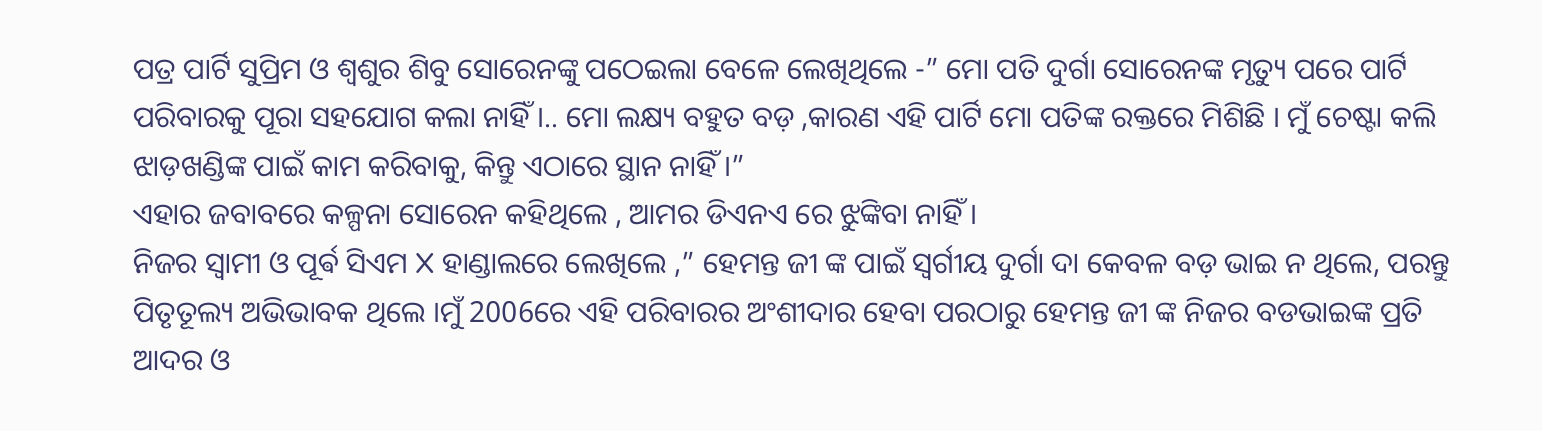ପତ୍ର ପାର୍ଟି ସୁପ୍ରିମ ଓ ଶ୍ବଶୁର ଶିବୁ ସୋରେନଙ୍କୁ ପଠେଇଲା ବେଳେ ଲେଖିଥିଲେ -” ମୋ ପତି ଦୁର୍ଗା ସୋରେନଙ୍କ ମୃତ୍ୟୁ ପରେ ପାର୍ଟି ପରିବାରକୁ ପୂରା ସହଯୋଗ କଲା ନାହିଁ ।.. ମୋ ଲକ୍ଷ୍ୟ ବହୁତ ବଡ଼ ,କାରଣ ଏହି ପାର୍ଟି ମୋ ପତିଙ୍କ ରକ୍ତରେ ମିଶିଛି । ମୁଁ ଚେଷ୍ଟା କଲି ଝାଡ଼ଖଣ୍ଡିଙ୍କ ପାଇଁ କାମ କରିବାକୁ, କିନ୍ତୁ ଏଠାରେ ସ୍ଥାନ ନାହିଁ ।”
ଏହାର ଜବାବରେ କଳ୍ପନା ସୋରେନ କହିଥିଲେ , ଆମର ଡିଏନଏ ରେ ଝୁଙ୍କିବା ନାହିଁ ।
ନିଜର ସ୍ୱାମୀ ଓ ପୂର୍ଵ ସିଏମ X ହାଣ୍ଡାଲରେ ଲେଖିଲେ ,” ହେମନ୍ତ ଜୀ ଙ୍କ ପାଇଁ ସ୍ବର୍ଗୀୟ ଦୁର୍ଗା ଦା କେବଳ ବଡ଼ ଭାଇ ନ ଥିଲେ, ପରନ୍ତୁ ପିତୃତୂଲ୍ୟ ଅଭିଭାବକ ଥିଲେ ।ମୁଁ 2006ରେ ଏହି ପରିବାରର ଅଂଶୀଦାର ହେବା ପରଠାରୁ ହେମନ୍ତ ଜୀ ଙ୍କ ନିଜର ବଡଭାଇଙ୍କ ପ୍ରତି ଆଦର ଓ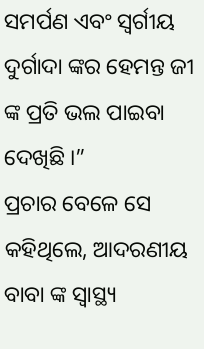ସମର୍ପଣ ଏବଂ ସ୍ବର୍ଗୀୟ ଦୁର୍ଗାଦା ଙ୍କର ହେମନ୍ତ ଜୀ ଙ୍କ ପ୍ରତି ଭଲ ପାଇବା ଦେଖିଛି ।”
ପ୍ରଚାର ବେଳେ ସେ କହିଥିଲେ, ଆଦରଣୀୟ ବାବା ଙ୍କ ସ୍ୱାସ୍ଥ୍ୟ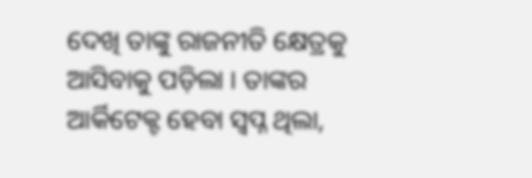ଦେଖି ତାଙ୍କୁ ରାଜନୀତି କ୍ଷେତ୍ରକୁ ଆସିବାକୁ ପଡ଼ିଲା । ତାଙ୍କର ଆର୍କିଟେକ୍ଟ ହେବା ସ୍ୱପ୍ନ ଥିଲା,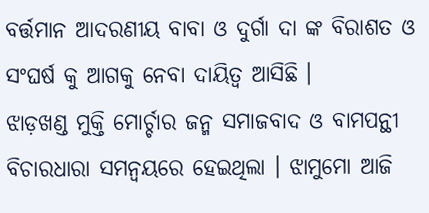ବର୍ତ୍ତମାନ ଆଦରଣୀୟ ବାବା ଓ ଦୁର୍ଗା ଦା ଙ୍କ ବିରାଶତ ଓ ସଂଘର୍ଷ କୁ ଆଗକୁ ନେବା ଦାୟିତ୍ୱ ଆସିଛି ।
ଝାଡ଼ଖଣ୍ଡ ମୁକ୍ତି ମୋର୍ଚ୍ଚାର ଜନ୍ମ ସମାଜବାଦ ଓ ବାମପନ୍ଥୀ ବିଚାରଧାରା ସମନ୍ବୟରେ ହେଇଥିଲା । ଝାମୁମୋ ଆଜି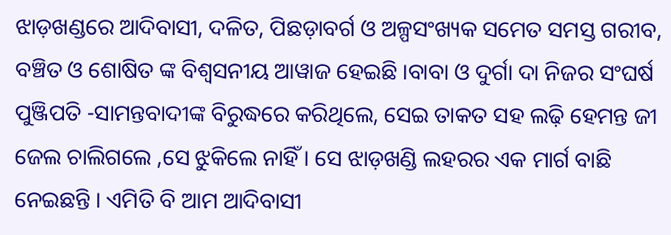ଝାଡ଼ଖଣ୍ଡରେ ଆଦିବାସୀ, ଦଳିତ, ପିଛଡ଼ାବର୍ଗ ଓ ଅଳ୍ପସଂଖ୍ୟକ ସମେତ ସମସ୍ତ ଗରୀବ, ବଞ୍ଚିତ ଓ ଶୋଷିତ ଙ୍କ ବିଶ୍ୱସନୀୟ ଆୱାଜ ହେଇଛି ।ବାବା ଓ ଦୁର୍ଗା ଦା ନିଜର ସଂଘର୍ଷ ପୁଞ୍ଜିପତି -ସାମନ୍ତବାଦୀଙ୍କ ବିରୁଦ୍ଧରେ କରିଥିଲେ, ସେଇ ତାକତ ସହ ଲଢ଼ି ହେମନ୍ତ ଜୀ ଜେଲ ଚାଲିଗଲେ ,ସେ ଝୁକିଲେ ନାହିଁ । ସେ ଝାଡ଼ଖଣ୍ଡି ଲହରର ଏକ ମାର୍ଗ ବାଛି ନେଇଛନ୍ତି । ଏମିତି ବି ଆମ ଆଦିବାସୀ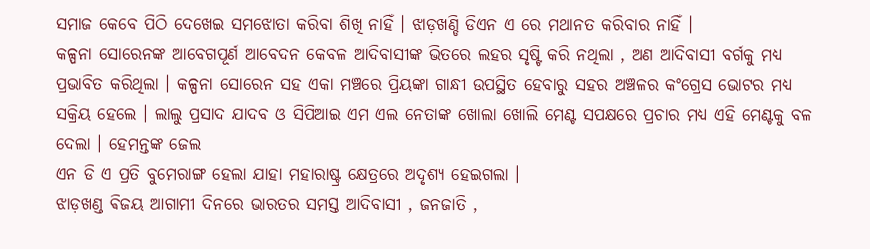ସମାଜ କେବେ ପିଠି ଦେଖେଇ ସମଝୋତା କରିବା ଶିଖି ନାହିଁ । ଝାଡ଼ଖଣ୍ଡି ଡିଏନ ଏ ରେ ମଥାନତ କରିବାର ନାହିଁ ।
କଳ୍ପନା ସୋରେନଙ୍କ ଆବେଗପୂର୍ଣ ଆବେଦନ କେବଳ ଆଦିବାସୀଙ୍କ ଭିତରେ ଲହର ସୃଷ୍ଟି କରି ନଥିଲା , ଅଣ ଆଦିବାସୀ ବର୍ଗକୁ ମଧ୍ୟ ପ୍ରଭାବିତ କରିଥିଲା । କଳ୍ପନା ସୋରେନ ସହ ଏକା ମଞ୍ଚରେ ପ୍ରିୟଙ୍କା ଗାନ୍ଧୀ ଉପସ୍ଥିତ ହେବାରୁ ସହର ଅଞ୍ଚଳର କଂଗ୍ରେସ ଭୋଟର ମଧ୍ୟ ସକ୍ରିୟ ହେଲେ । ଲାଲୁ ପ୍ରସାଦ ଯାଦବ ଓ ସିପିଆଇ ଏମ ଏଲ ନେତାଙ୍କ ଖୋଲା ଖୋଲି ମେଣ୍ଟ ସପକ୍ଷରେ ପ୍ରଚାର ମଧ୍ୟ ଏହି ମେଣ୍ଟକୁ ବଳ ଦେଲା । ହେମନ୍ତଙ୍କ ଜେଲ
ଏନ ଡି ଏ ପ୍ରତି ବୁମେରାଙ୍ଗ ହେଲା ଯାହା ମହାରାଷ୍ଟ୍ର କ୍ଷେତ୍ରରେ ଅଦୃଶ୍ୟ ହେଇଗଲା ।
ଝାଡ଼ଖଣ୍ଡ ଵିଜୟ ଆଗାମୀ ଦିନରେ ଭାରତର ସମସ୍ତ ଆଦିବାସୀ , ଜନଜାତି ,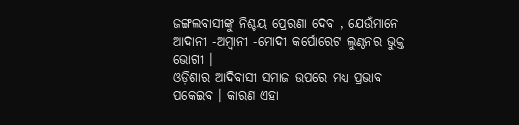ଜଙ୍ଗଲବାସୀଙ୍କୁ ନିଶ୍ଚୟ ପ୍ରେରଣା ଦେବ , ଯେଉଁମାନେ ଆଦାନୀ -ଅମ୍ବାନୀ -ମୋଦୀ କର୍ପୋରେଟ ଲୁଣ୍ଠନର ଭୁକ୍ତ ଭୋଗୀ ।
ଓଡ଼ିଶାର ଆଦିବାସୀ ସମାଜ ଉପରେ ମଧ୍ୟ ପ୍ରଭାବ ପକେଇବ । କାରଣ ଏହା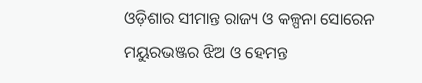ଓଡ଼ିଶାର ସୀମାନ୍ତ ରାଜ୍ୟ ଓ କଳ୍ପନା ସୋରେନ ମୟୁରଭଞ୍ଜର ଝିଅ ଓ ହେମନ୍ତ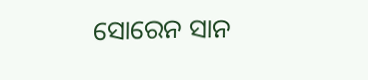ସୋରେନ ସାନ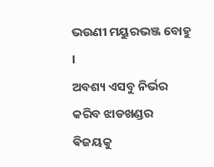ଭଉଣୀ ମୟୁରଭଞ୍ଜ ବୋହୁ ।
ଅବଶ୍ୟ ଏସବୁ ନିର୍ଭର କରିବ ଝାଡଖଣ୍ଡର ଵିଜୟକୁ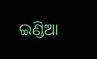ଇଣ୍ଡିଆ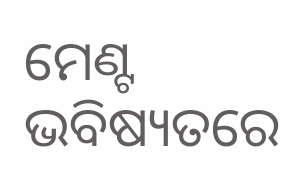ମେଣ୍ଟ ଭବିଷ୍ୟତରେ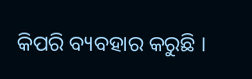କିପରି ବ୍ୟବହାର କରୁଛି ।